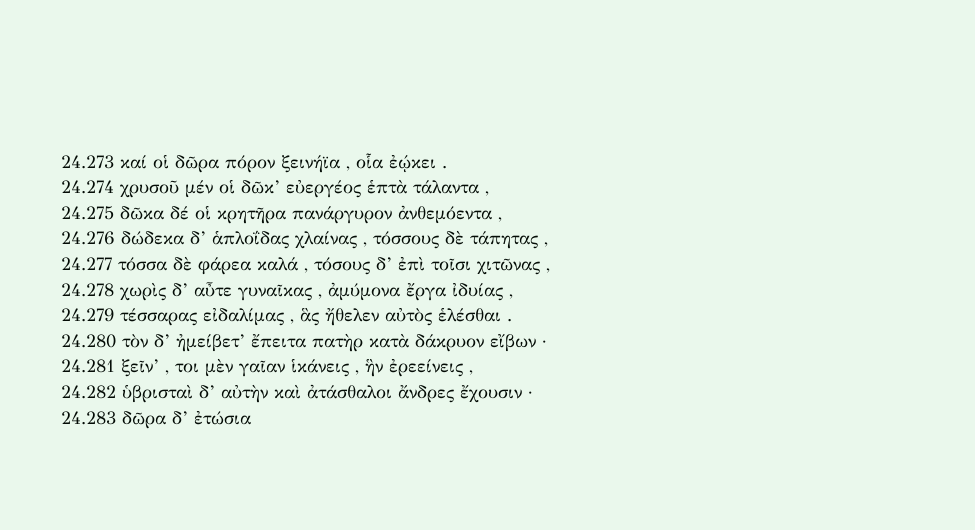24.273 καί οἱ δῶρα πόρον ξεινήϊα , οἷα ἐῴκει .
24.274 χρυσοῦ μέν οἱ δῶκ’ εὐεργέος ἑπτὰ τάλαντα ,
24.275 δῶκα δέ οἱ κρητῆρα πανάργυρον ἀνθεμόεντα ,
24.276 δώδεκα δ’ ἁπλοΐδας χλαίνας , τόσσους δὲ τάπητας ,
24.277 τόσσα δὲ φάρεα καλά , τόσους δ’ ἐπὶ τοῖσι χιτῶνας ,
24.278 χωρὶς δ’ αὖτε γυναῖκας , ἀμύμονα ἔργα ἰδυίας ,
24.279 τέσσαρας εἰδαλίμας , ἃς ἤθελεν αὐτὸς ἑλέσθαι .
24.280 τὸν δ’ ἠμείβετ’ ἔπειτα πατὴρ κατὰ δάκρυον εἴβων ·
24.281 ξεῖν’ , τοι μὲν γαῖαν ἱκάνεις , ἣν ἐρεείνεις ,
24.282 ὑβρισταὶ δ’ αὐτὴν καὶ ἀτάσθαλοι ἄνδρες ἔχουσιν ·
24.283 δῶρα δ’ ἐτώσια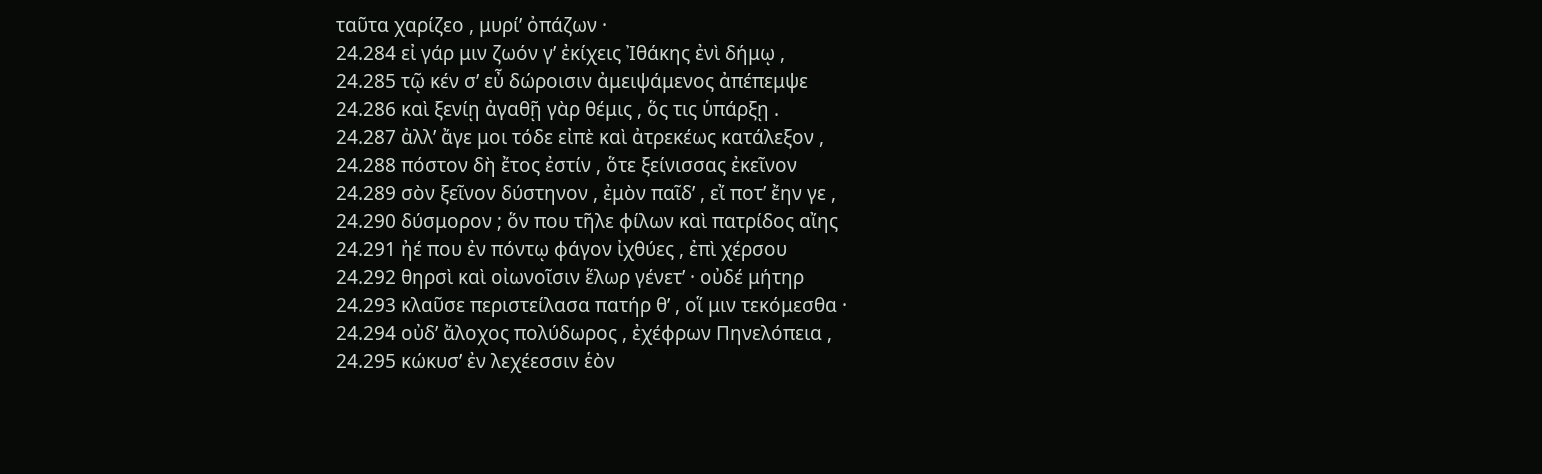ταῦτα χαρίζεο , μυρί’ ὀπάζων ·
24.284 εἰ γάρ μιν ζωόν γ’ ἐκίχεις Ἰθάκης ἐνὶ δήμῳ ,
24.285 τῷ κέν σ’ εὖ δώροισιν ἀμειψάμενος ἀπέπεμψε
24.286 καὶ ξενίῃ ἀγαθῇ γὰρ θέμις , ὅς τις ὑπάρξῃ .
24.287 ἀλλ’ ἄγε μοι τόδε εἰπὲ καὶ ἀτρεκέως κατάλεξον ,
24.288 πόστον δὴ ἔτος ἐστίν , ὅτε ξείνισσας ἐκεῖνον
24.289 σὸν ξεῖνον δύστηνον , ἐμὸν παῖδ’ , εἴ ποτ’ ἔην γε ,
24.290 δύσμορον ; ὅν που τῆλε φίλων καὶ πατρίδος αἴης
24.291 ἠέ που ἐν πόντῳ φάγον ἰχθύες , ἐπὶ χέρσου
24.292 θηρσὶ καὶ οἰωνοῖσιν ἕλωρ γένετ’ · οὐδέ μήτηρ
24.293 κλαῦσε περιστείλασα πατήρ θ’ , οἵ μιν τεκόμεσθα ·
24.294 οὐδ’ ἄλοχος πολύδωρος , ἐχέφρων Πηνελόπεια ,
24.295 κώκυσ’ ἐν λεχέεσσιν ἑὸν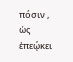πόσιν , ὡς ἐπεῴκει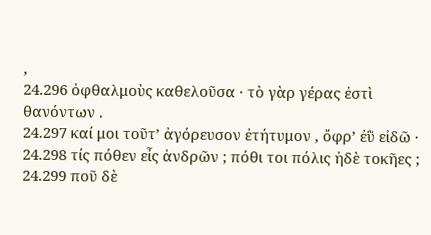,
24.296 ὀφθαλμοὺς καθελοῦσα · τὸ γὰρ γέρας ἐστὶ θανόντων .
24.297 καί μοι τοῦτ’ ἀγόρευσον ἐτήτυμον , ὄφρ’ ἐῢ εἰδῶ ·
24.298 τίς πόθεν εἶς ἀνδρῶν ; πόθι τοι πόλις ἠδὲ τοκῆες ;
24.299 ποῦ δὲ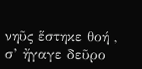νηῦς ἕστηκε θοή , σ’ ἤγαγε δεῦρο